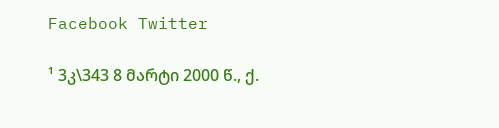Facebook Twitter

¹ 3კ\343 8 მარტი 2000 წ., ქ.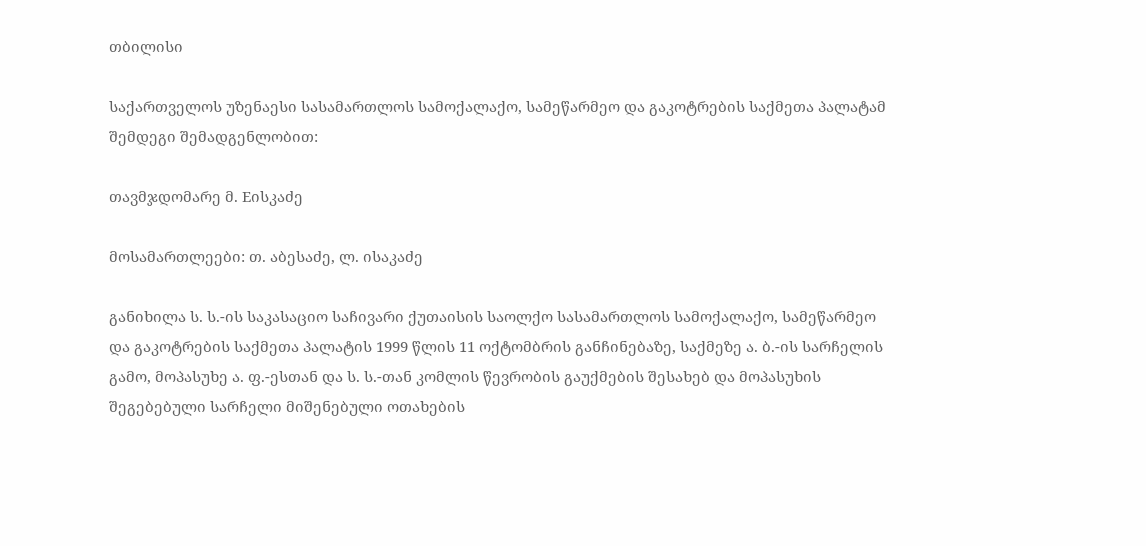თბილისი

საქართველოს უზენაესი სასამართლოს სამოქალაქო, სამეწარმეო და გაკოტრების საქმეთა პალატამ შემდეგი შემადგენლობით:

თავმჯდომარე მ. Eისკაძე

მოსამართლეები: თ. აბესაძე, ლ. ისაკაძე

განიხილა ს. ს.-ის საკასაციო საჩივარი ქუთაისის საოლქო სასამართლოს სამოქალაქო, სამეწარმეო და გაკოტრების საქმეთა პალატის 1999 წლის 11 ოქტომბრის განჩინებაზე, საქმეზე ა. ბ.-ის სარჩელის გამო, მოპასუხე ა. ფ.-ესთან და ს. ს.-თან კომლის წევრობის გაუქმების შესახებ და მოპასუხის შეგებებული სარჩელი მიშენებული ოთახების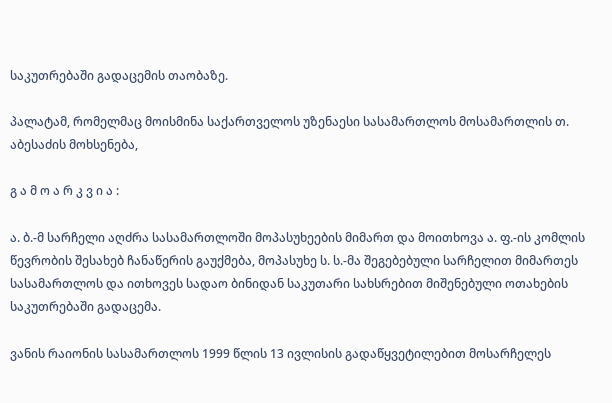საკუთრებაში გადაცემის თაობაზე.

პალატამ, რომელმაც მოისმინა საქართველოს უზენაესი სასამართლოს მოსამართლის თ. აბესაძის მოხსენება,

გ ა მ ო ა რ კ ვ ი ა :

ა. ბ.-მ სარჩელი აღძრა სასამართლოში მოპასუხეების მიმართ და მოითხოვა ა. ფ.-ის კომლის წევრობის შესახებ ჩანაწერის გაუქმება, მოპასუხე ს. ს.-მა შეგებებული სარჩელით მიმართეს სასამართლოს და ითხოვეს სადაო ბინიდან საკუთარი სახსრებით მიშენებული ოთახების საკუთრებაში გადაცემა.

ვანის რაიონის სასამართლოს 1999 წლის 13 ივლისის გადაწყვეტილებით მოსარჩელეს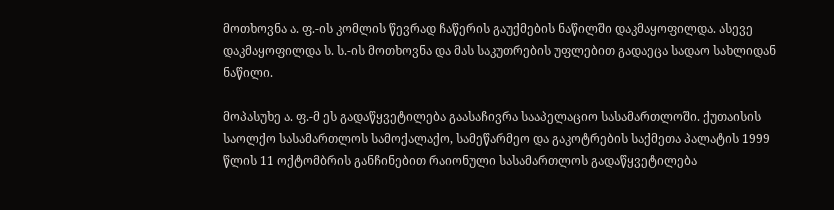მოთხოვნა ა. ფ.-ის კომლის წევრად ჩაწერის გაუქმების ნაწილში დაკმაყოფილდა. ასევე დაკმაყოფილდა ს. ს.-ის მოთხოვნა და მას საკუთრების უფლებით გადაეცა სადაო სახლიდან ნაწილი.

მოპასუხე ა. ფ.-მ ეს გადაწყვეტილება გაასაჩივრა სააპელაციო სასამართლოში. ქუთაისის საოლქო სასამართლოს სამოქალაქო, სამეწარმეო და გაკოტრების საქმეთა პალატის 1999 წლის 11 ოქტომბრის განჩინებით რაიონული სასამართლოს გადაწყვეტილება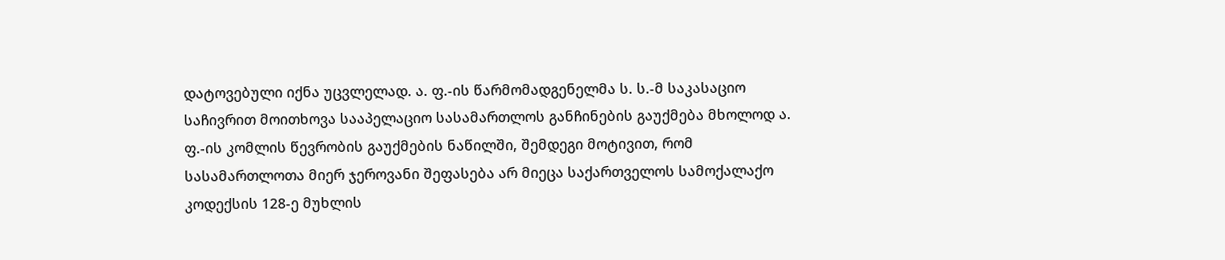დატოვებული იქნა უცვლელად. ა. ფ.-ის წარმომადგენელმა ს. ს.-მ საკასაციო საჩივრით მოითხოვა სააპელაციო სასამართლოს განჩინების გაუქმება მხოლოდ ა. ფ.-ის კომლის წევრობის გაუქმების ნაწილში, შემდეგი მოტივით, რომ სასამართლოთა მიერ ჯეროვანი შეფასება არ მიეცა საქართველოს სამოქალაქო კოდექსის 128-ე მუხლის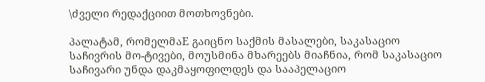\ძველი რედაქციით მოთხოვნები.

პალატამ, რომელმაE გაიცნო საქმის მასალები, საკასაციო საჩივრის მო-ტივები, მოუსმინა მხარეებს მიაჩნია, რომ საკასაციო საჩივარი უნდა დაკმაყოფილდეს და სააპელაციო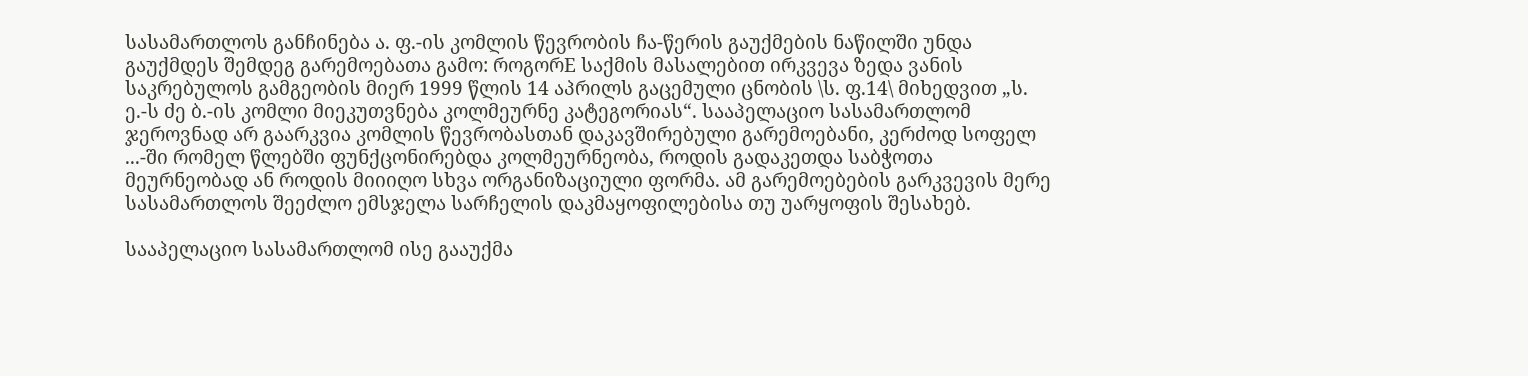სასამართლოს განჩინება ა. ფ.-ის კომლის წევრობის ჩა-წერის გაუქმების ნაწილში უნდა გაუქმდეს შემდეგ გარემოებათა გამო: როგორE საქმის მასალებით ირკვევა ზედა ვანის საკრებულოს გამგეობის მიერ 1999 წლის 14 აპრილს გაცემული ცნობის \ს. ფ.14\ მიხედვით „ს. ე.-ს ძე ბ.-ის კომლი მიეკუთვნება კოლმეურნე კატეგორიას“. სააპელაციო სასამართლომ ჯეროვნად არ გაარკვია კომლის წევრობასთან დაკავშირებული გარემოებანი, კერძოდ სოფელ ...-ში რომელ წლებში ფუნქცონირებდა კოლმეურნეობა, როდის გადაკეთდა საბჭოთა მეურნეობად ან როდის მიიიღო სხვა ორგანიზაციული ფორმა. ამ გარემოებების გარკვევის მერე სასამართლოს შეეძლო ემსჯელა სარჩელის დაკმაყოფილებისა თუ უარყოფის შესახებ.

სააპელაციო სასამართლომ ისე გააუქმა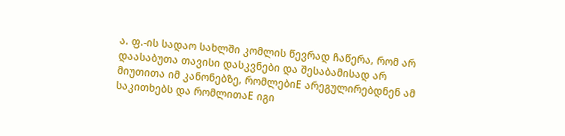ა. ფ.-ის სადაო სახლში კომლის წევრად ჩაწერა, რომ არ დაასაბუთა თავისი დასკვნები და შესაბამისად არ მიუთითა იმ კანონებზე, რომლებიE არეგულირებდნენ ამ საკითხებს და რომლითაE იგი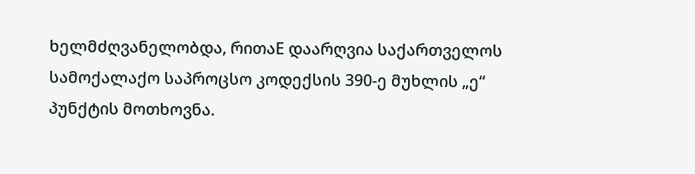ხელმძღვანელობდა, რითაE დაარღვია საქართველოს სამოქალაქო საპროცსო კოდექსის 390-ე მუხლის „ე“ პუნქტის მოთხოვნა.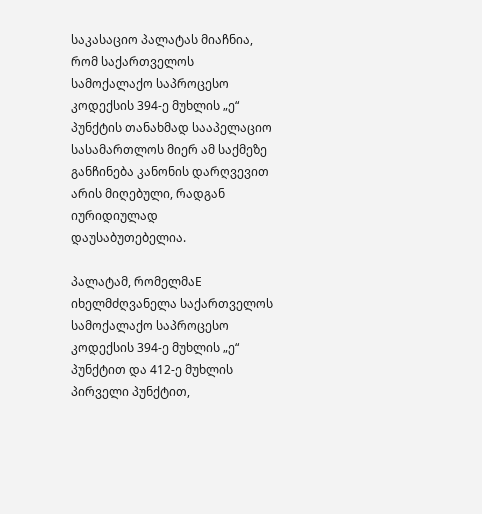საკასაციო პალატას მიაჩნია, რომ საქართველოს სამოქალაქო საპროცესო კოდექსის 394-ე მუხლის „ე“ პუნქტის თანახმად სააპელაციო სასამართლოს მიერ ამ საქმეზე განჩინება კანონის დარღვევით არის მიღებული, რადგან იურიდიულად დაუსაბუთებელია.

პალატამ, რომელმაE იხელმძღვანელა საქართველოს სამოქალაქო საპროცესო კოდექსის 394-ე მუხლის „ე“ პუნქტით და 412-ე მუხლის პირველი პუნქტით,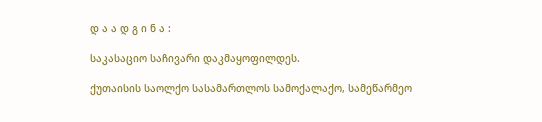დ ა ა დ გ ი ნ ა :

საკასაციო საჩივარი დაკმაყოფილდეს.

ქუთაისის საოლქო სასამართლოს სამოქალაქო, სამეწარმეო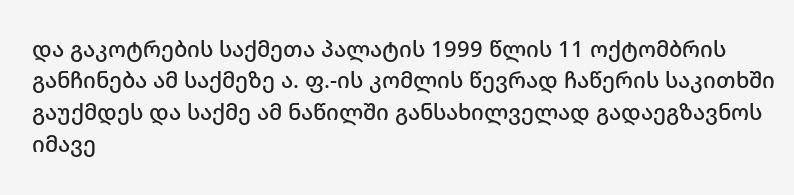და გაკოტრების საქმეთა პალატის 1999 წლის 11 ოქტომბრის განჩინება ამ საქმეზე ა. ფ.-ის კომლის წევრად ჩაწერის საკითხში გაუქმდეს და საქმე ამ ნაწილში განსახილველად გადაეგზავნოს იმავე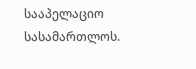სააპელაციო სასამართლოს.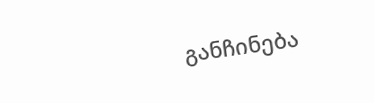განჩინება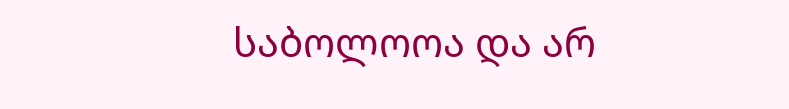საბოლოოა და არ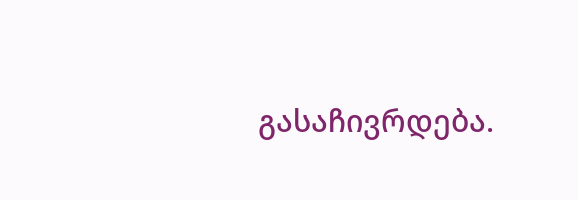გასაჩივრდება.